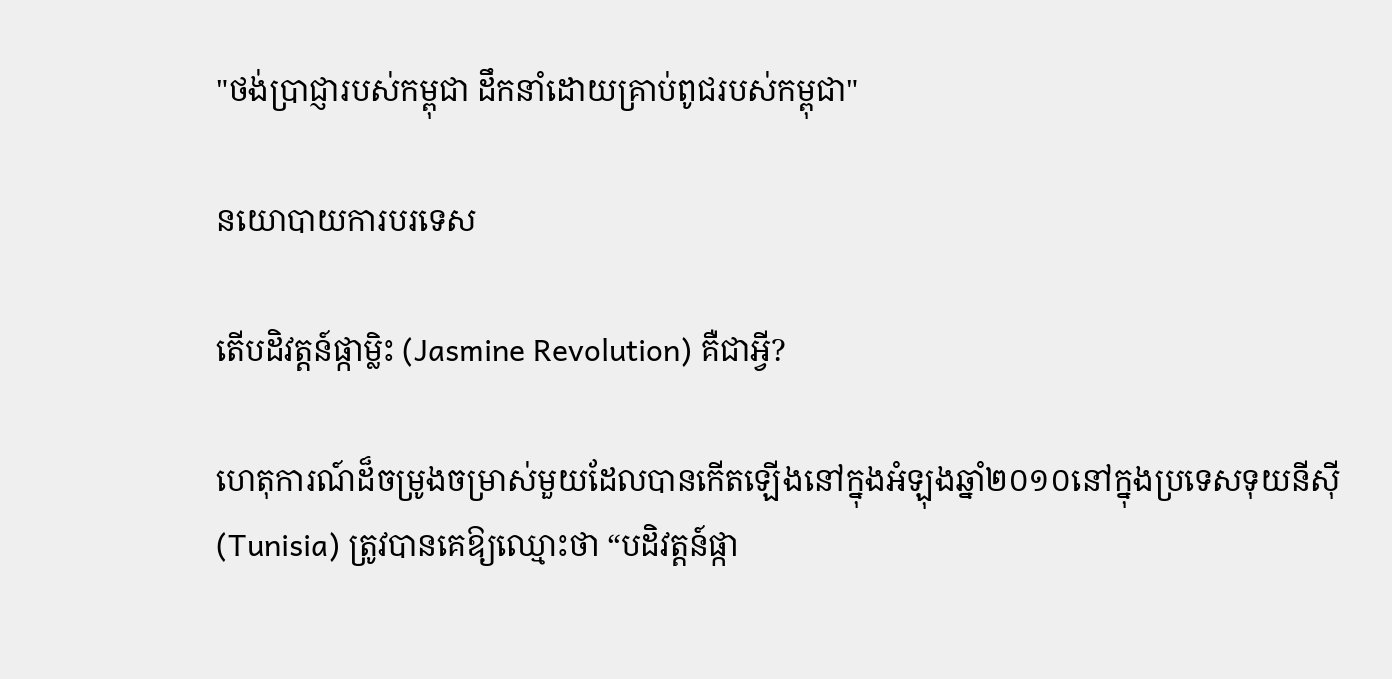"ថង់ប្រាជ្ញារបស់កម្ពុជា ដឹកនាំដោយគ្រាប់ពូជរបស់កម្ពុជា"

នយោបាយការបរទេស

តើបដិវត្ដន៍ផ្កាម្លិះ (Jasmine Revolution) គឺជាអ្វី?

ហេតុការណ៍ដ៏ចម្រូងចម្រាស់មួយដែលបានកើតឡើងនៅក្នុងអំឡុងឆ្នាំ២០១០នៅក្នុងប្រទេសទុយនីស៊ី (Tunisia) ត្រូវបានគេឱ្យឈ្មោះថា “បដិវត្តន៍ផ្កា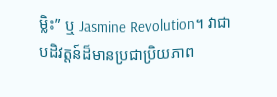ម្លិះ” ឬ Jasmine Revolution។ វាជាបដិវត្តន៍ដ៏មានប្រជាប្រិយភាព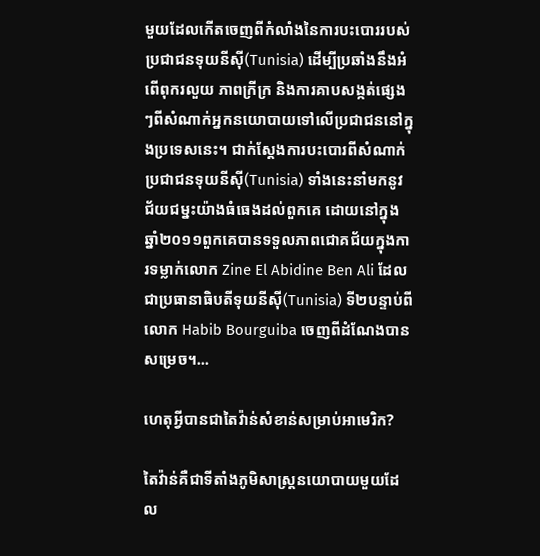មួយដែលកើតចេញពីកំលាំងនៃការបះបោររបស់ប្រជាជនទុយនីស៊ី(Tunisia) ដើម្បីប្រឆាំងនឹងអំពើពុករលួយ ភាពក្រីក្រ និងការគាបសង្កត់ផ្សេងៗពីសំណាក់អ្នកនយោបាយទៅលើប្រជាជននៅក្នុងប្រទេសនេះ។ ជាក់ស្ដែងការបះបោរពីសំណាក់ប្រជាជនទុយនីស៊ី(Tunisia) ទាំងនេះនាំមកនូវជ័យជម្នះយ៉ាងធំធេងដល់ពួកគេ ដោយនៅក្នុងឆ្នាំ២០១១ពួកគេបានទទួលភាពជោគជ័យក្នុងការទម្លាក់លោក Zine El Abidine Ben Ali ដែលជាប្រធានាធិបតីទុយនីស៊ី(Tunisia) ទី២បន្ទាប់ពីលោក Habib Bourguiba ចេញពីដំណែងបានសម្រេច។...

ហេតុអ្វីបានជាតៃវ៉ាន់សំខាន់សម្រាប់អាមេរិក?

តៃវ៉ាន់គឺជាទីតាំងភូមិសាស្រ្តនយោបាយមួយដែល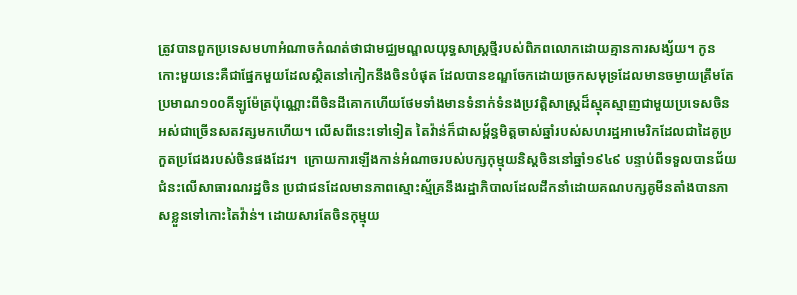ត្រូវបានពួកប្រទេសមហាអំណាចកំណត់ថាជាមជ្ឈមណ្ឌលយុទ្ធសាស្ត្រថ្មីរបស់ពិភពលោកដោយគ្មានការសង្ស័យ។ កូនកោះមួយនេះគឺជាផ្នែកមួយដែលស្ថិតនៅកៀកនឹងចិនបំផុត ដែលបានខណ្ឌចែកដោយច្រកសមុទ្រដែលមានចម្ងាយត្រឹមតែប្រមាណ១០០គីឡូម៉ែត្រប៉ុណ្ណោះពីចិនដីគោកហើយថែមទាំងមានទំនាក់ទំនងប្រវត្តិសាស្រ្តដ៏ស្មុគស្មាញជាមួយប្រទេសចិនអស់ជាច្រើនសតវត្សមកហើយ។ លើសពីនេះទៅទៀត តៃវ៉ាន់ក៏ជាសម្ព័ន្ធមិត្តចាស់ឆ្នាំរបស់សហរដ្ឋអាមេរិកដែលជាដៃគូប្រកួតប្រជែងរបស់ចិនផងដែរ។  ក្រោយការឡើងកាន់អំណាចរបស់បក្សកុម្មុយនិស្តចិននៅឆ្នាំ១៩៤៩ បន្ទាប់ពីទទួលបានជ័យជំនះលើសាធារណរដ្ឋចិន ប្រជាជនដែលមានភាពស្មោះស្ម័គ្រនឹងរដ្ឋាភិបាលដែលដឹកនាំដោយគណបក្សគូមីនតាំងបានភាសខ្លួនទៅកោះតៃវ៉ាន់។ ដោយសារតែចិនកុម្មុយ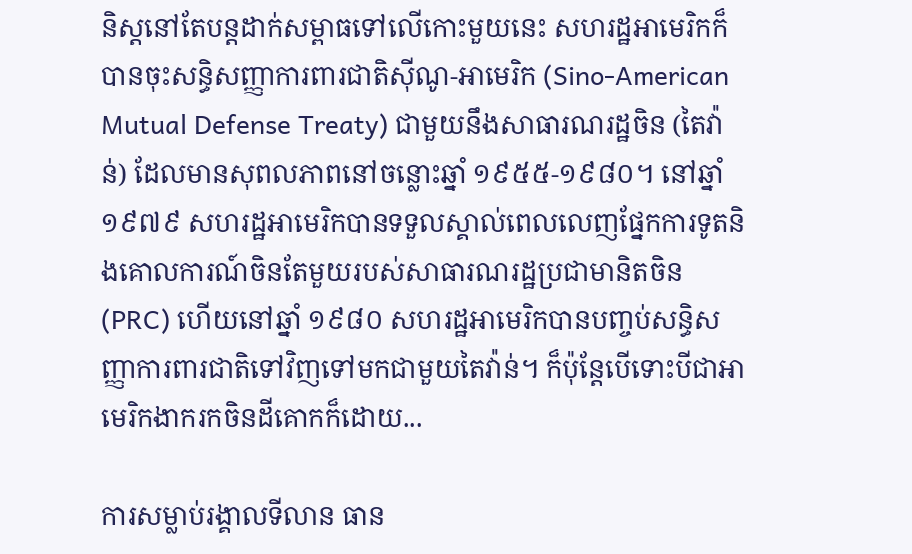និស្តនៅតែបន្តដាក់សម្ពាធទៅលើកោះមួយនេះ សហរដ្ឋអាមេរិកក៏បានចុះសន្ធិសញ្ញាការពារជាតិសុីណូ-អាមេរិក (Sino-American Mutual Defense Treaty) ជាមួយនឹងសាធារណរដ្ឋចិន (តៃវ៉ាន់) ដែលមានសុពលភាពនៅចន្លោះឆ្នាំ ១៩៥៥-១៩៨០។ នៅឆ្នាំ១៩៧៩ សហរដ្ឋអាមេរិកបានទទួលស្គាល់ពេលលេញផ្នែកការទូតនិងគោលការណ៍ចិនតែមួយរបស់សាធារណរដ្ឋប្រជាមានិតចិន(PRC) ហើយនៅឆ្នាំ ១៩៨០ សហរដ្ឋអាមេរិកបានបញ្ចប់សន្ធិសញ្ញាការពារជាតិទៅវិញទៅមកជាមួយតៃវ៉ាន់។ ក៏ប៉ុន្តែបើទោះបីជាអាមេរិកងាករកចិនដីគោកក៏ដោយ...

ការសម្លាប់រង្គាលទីលាន ធាន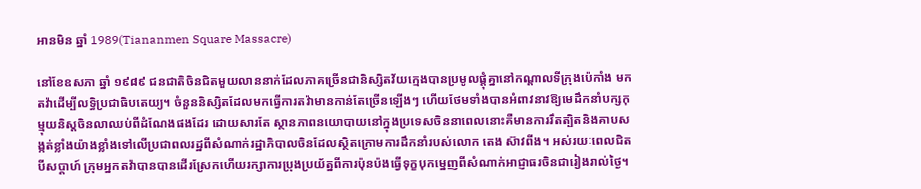អានមិន ឆ្នាំ 1989(Tiananmen Square Massacre)

នៅខែឧសភា ឆ្នាំ ១៩៨៩ ជនជាតិចិនជិតមួយលាននាក់ដែលភាគច្រើនជានិស្សិតវ័យក្មេងបានប្រមូលផ្តុំគ្នានៅកណ្តាលទីក្រុងប៉េកាំង មកតវ៉ាដើម្បីលទ្ធិប្រជាធិបតេយ្យ។ ចំនួននិស្សិតដែលមកធ្វើការតវ៉ាមានកាន់តែច្រើនឡើងៗ ហើយថែមទាំងបានអំពាវនាវឱ្យមេដឹកនាំបក្សកុម្មុយនិស្តចិនលាឈប់ពីដំណែងផងដែរ ដោយសារតែ ស្ថានភាពនយោបាយនៅក្នុងប្រទេសចិននាពេលនោះគឺមានការរឹតត្បិតនិងគាបសង្កត់ខ្លាំងយ៉ាងខ្លាំងទៅលើប្រជាពលរដ្ឋពីសំណាក់រដ្ឋាភិបាលចិនដែលស្ថិតក្រោមការដឹកនាំរបស់លោក តេង ស៊ាវពីង។ អស់រយៈពេលជិតបីសប្តាហ៍ ក្រុមអ្នកតវ៉ាបានបានដើរស្រែកហើយរក្សាការប្រុងប្រយ័ត្នពីការប៉ុនប៉ងធ្វើទុក្ខបុកម្នេញពីសំណាក់អាជ្ញាធរចិនជារៀងរាល់ថ្ងៃ។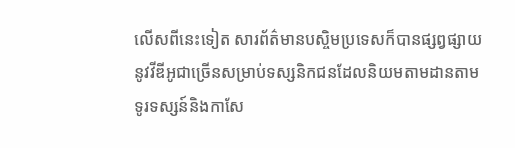លើសពីនេះទៀត សារព័ត៌មានបស្ចិមប្រទេសក៏បានផ្សព្វផ្សាយនូវវីឌីអូជាច្រើនសម្រាប់ទស្សនិកជនដែលនិយមតាមដានតាមទូរទស្សន៍និងកាសែ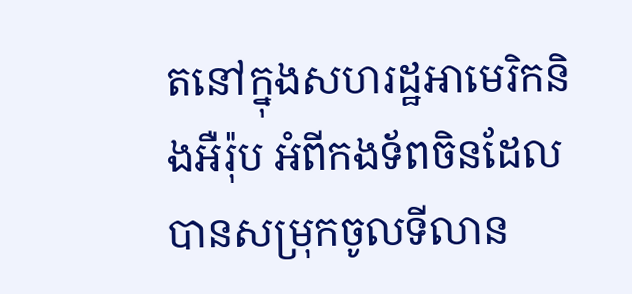តនៅក្នុងសហរដ្ឋអាមេរិកនិងអឺរ៉ុប អំពីកងទ័ពចិនដែលបានសម្រុកចូលទីលាន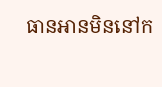ធានអានមិននៅក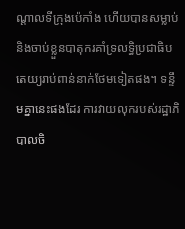ណ្តាលទីក្រុងប៉េកាំង ហើយបានសម្លាប់និងចាប់ខ្លួនបាតុករគាំទ្រលទ្ធិប្រជាធិបតេយ្យរាប់ពាន់នាក់ថែមទៀតផង។ ទន្ទឹមគ្នានេះផងដែរ ការវាយលុករបស់រដ្ឋាភិបាលចិ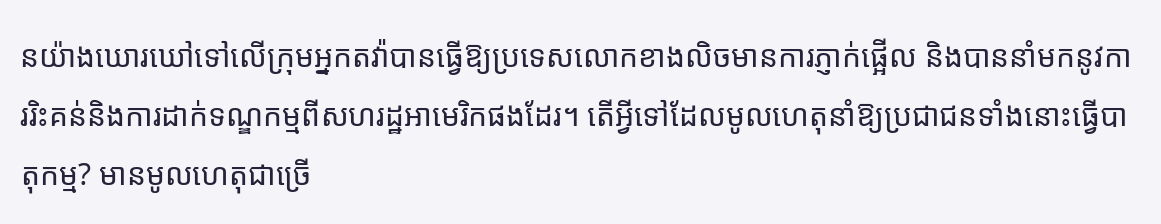នយ៉ាងឃោរឃៅទៅលើក្រុមអ្នកតវ៉ាបានធ្វើឱ្យប្រទេសលោកខាងលិចមានការភ្ញាក់ផ្អើល និងបាននាំមកនូវការរិះគន់និងការដាក់ទណ្ឌកម្មពីសហរដ្ឋអាមេរិកផងដែរ។ តើអ្វីទៅដែលមូលហេតុនាំឱ្យប្រជាជនទាំងនោះធ្វើបាតុកម្ម? មានមូលហេតុជាច្រើ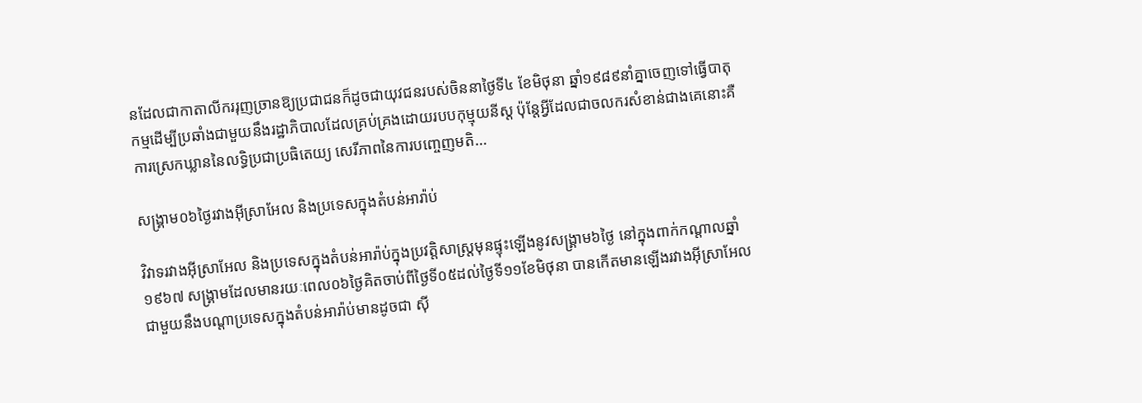នដែលជាកាតាលីកររុញច្រានឱ្យប្រជាជនក៏ដូចជាយុវជនរបស់ចិននាថ្ងៃទី៤ ខែមិថុនា ឆ្នាំ១៩៨៩នាំគ្នាចេញទៅធ្វើបាតុកម្មដើម្បីប្រឆាំងជាមួយនឹងរដ្ឋាភិបាលដែលគ្រប់គ្រងដោយរបបកុម្មុយនីស្ត ប៉ុន្តែអ្វីដែលជាចលករសំខាន់ជាងគេនោះគឺការស្រេកឃ្លាននៃលទ្ធិប្រជាប្រធិតេយ្យ សេរីភាពនៃការបញ្ចេញមតិ...

សង្រ្គាម០៦ថ្ងៃរវាងអ៊ីស្រាអែល និងប្រទេសក្នុងតំបន់អារ៉ាប់

វិវាទរវាងអ៊ីស្រាអែល និងប្រទេសក្នុងតំបន់អារ៉ាប់ក្នុងប្រវត្តិសាស្ត្រមុនផ្ទុះឡើងនូវសង្គ្រាម៦ថ្ងៃ នៅក្នុងពាក់កណ្ដាលឆ្នាំ១៩៦៧ សង្រ្គាមដែលមានរយៈពេល០៦ថ្ងៃគិតចាប់ពីថ្ងៃទី០៥ដល់ថ្ងៃទី១១ខែមិថុនា បានកើតមានឡើងរវាងអ៊ីស្រាអែលជាមួយនឹងបណ្ដាប្រទេសក្នុងតំបន់អារ៉ាប់មានដូចជា ស៊ី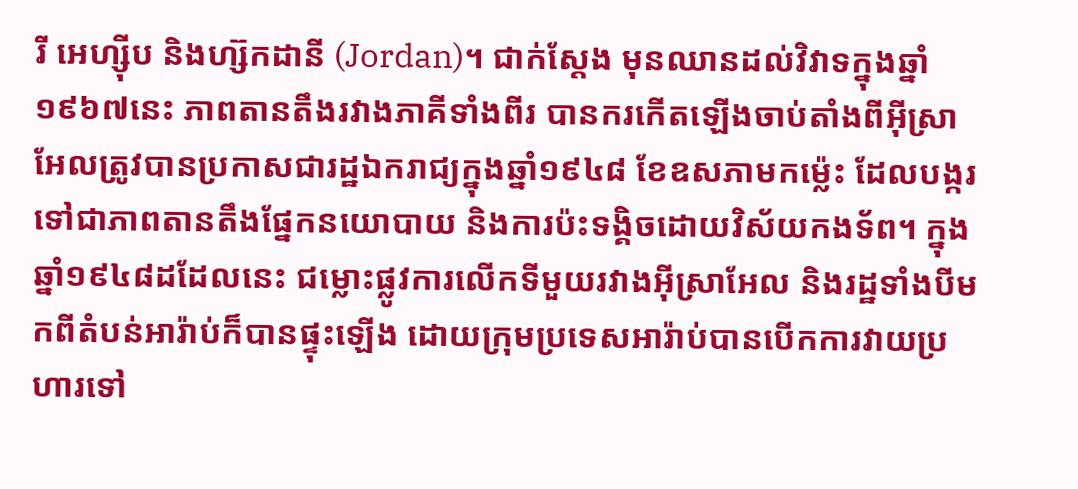រី អេហ្ស៊ីប និងហ្ស៊កដានី (Jordan)។ ជាក់ស្ដែង មុនឈានដល់វិវាទក្នុងឆ្នាំ១៩៦៧នេះ ភាពតានតឹងរវាងភាគីទាំងពីរ បានករកើតឡើងចាប់តាំងពីអ៊ីស្រាអែលត្រូវបានប្រកាសជារដ្ឋឯករាជ្យក្នុងឆ្នាំ១៩៤៨ ខែឧសភាមកម្ល៉េះ ដែលបង្ករទៅជាភាពតានតឹងផ្នែកនយោបាយ និងការប៉ះទង្គិចដោយវិស័យកងទ័ព។ ក្នុងឆ្នាំ១៩៤៨ដដែលនេះ ជម្លោះផ្លូវការលើកទីមួយរវាងអ៊ីស្រាអែល និងរដ្ឋទាំងបីមកពីតំបន់អារ៉ាប់ក៏បានផ្ទុះឡើង ដោយក្រុមប្រទេសអារ៉ាប់បានបើកការវាយប្រហារទៅ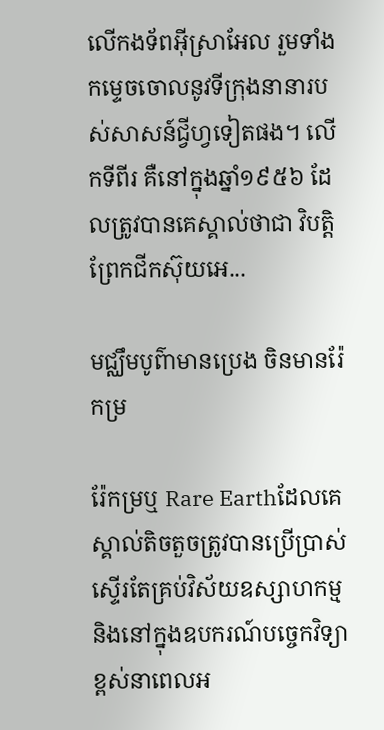លើកងទ័ពអ៊ីស្រាអែល រួមទាំងកម្ទេចចោលនូវទីក្រុងនានារបស់សាសន៍ជ្វីហ្វទៀតផង។ លើកទីពីរ គឺនៅក្នុងឆ្នាំ១៩៥៦ ដែលត្រូវបានគេស្គាល់ថាជា វិបត្តិព្រែកជីកស៊ុយអេ...

មជ្ឈឹមបូព៌ាមានប្រេង ចិនមានរ៉ែកម្រ

រ៉ែកម្រឬ Rare Earthដែលគេស្គាល់តិចតួចត្រូវបានប្រើប្រាស់ស្ទើរតែគ្រប់វិស័យឧស្សាហកម្មនិងនៅក្នុងឧបករណ៍បច្ចេកវិទ្យាខ្ពស់នាពេលអ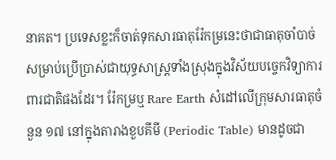នាគត។ ប្រទេសខ្លះក៏ចាត់ទុកសារធាតុរ៉ែកម្រនេះថាជាធាតុចាំបាច់សម្រាប់ប្រើប្រាស់ជាយុទ្ធសាស្ត្រទាំងស្រុងក្នុងវិស័យបច្ចេកវិទ្យាការពារជាតិផងដែរ។ រ៉ែកម្រឬ Rare Earth សំដៅលើក្រុមសារធាតុចំនួន ១៧ នៅក្នុងតារាងខួបគីមី (Periodic Table) មានដូចជា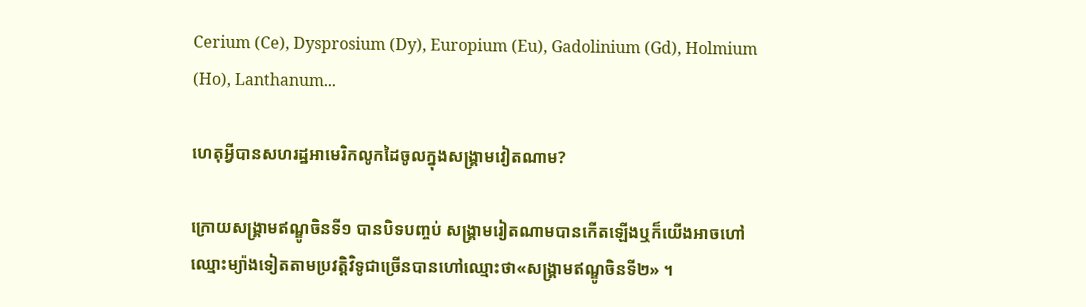Cerium (Ce), Dysprosium (Dy), Europium (Eu), Gadolinium (Gd), Holmium (Ho), Lanthanum...

ហេតុអ្វីបានសហរដ្ឋអាមេរិកលូកដៃចូលក្នុងសង្គ្រាមវៀតណាម?

ក្រោយសង្គ្រាមឥណ្ឌូចិនទី១ បានបិទបញ្ចប់ សង្គ្រាមរៀតណាមបានកើតឡើងឬក៏យើងអាចហៅឈ្មោះម្យ៉ាងទៀតតាមប្រវត្តិវិទូជាច្រើនបានហៅឈ្មោះថា«សង្គ្រាមឥណ្ឌូចិនទី២» ។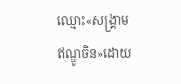ឈ្មោះ«សង្គ្រាមឥណ្ឌូចិន»ដោយ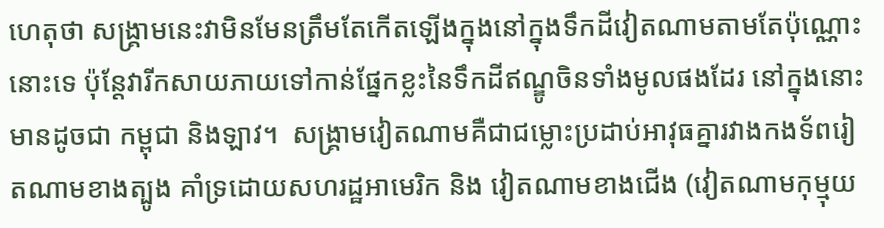ហេតុថា សង្គ្រាមនេះវាមិនមែនត្រឹមតែកើតឡើងក្នុងនៅក្នុងទឹកដីវៀតណាមតាមតែប៉ុណ្ណោះនោះទេ ប៉ុន្តែវារីកសាយភាយទៅកាន់ផ្នែកខ្លះនៃទឹកដីឥណ្ឌូចិនទាំងមូលផងដែរ នៅក្នុងនោះមានដូចជា កម្ពុជា និងឡាវ។  សង្គ្រាមវៀតណាមគឺជាជម្លោះប្រដាប់អាវុធគ្នារវាងកងទ័ពរៀតណាមខាងត្បូង គាំទ្រដោយសហរដ្ឋអាមេរិក និង វៀតណាមខាងជើង (វៀតណាមកុម្មុយ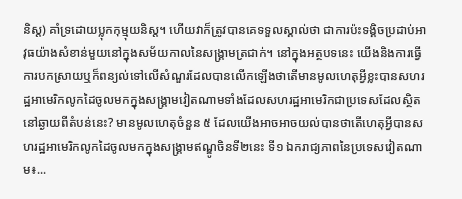និស្ត) គាំទ្រដោយប្លុកកុម្មុយនិស្ត។ ហើយវាក៏ត្រូវបានគេទទួលស្គាល់ថា ជាការប៉ះទង្គិចប្រដាប់អាវុធយ៉ាងសំខាន់មួយនៅក្នុងសម័យកាលនៃសង្គ្រាមត្រជាក់។ នៅក្នុងអត្ថបទនេះ យើងនិងការធ្វើការបកស្រាយឬក៏ពន្យល់ទៅលើសំណួរដែលបានលើកឡើងថាតើមានមូលហេតុអ្វីខ្លះបានសហរដ្ឋអាមេរិកលូកដៃចូលមកក្នុងសង្គ្រាមវៀតណាមទាំងដែលសហរដ្ឋអាមេរិកជាប្រទេសដែលស្ថិតនៅឆ្ងាយពីតំបន់នេះ? មានមូលហេតុចំនួន ៥ ដែលយើងអាចអាចយល់បានថាតើហេតុអ្វីបានសហរដ្ឋអាមេរិកលូកដៃចូលមកក្នុងសង្គ្រាមឥណ្ឌូចិនទី២នេះ ទី១ ឯករាជ្យភាពនៃប្រទេសវៀតណាម៖...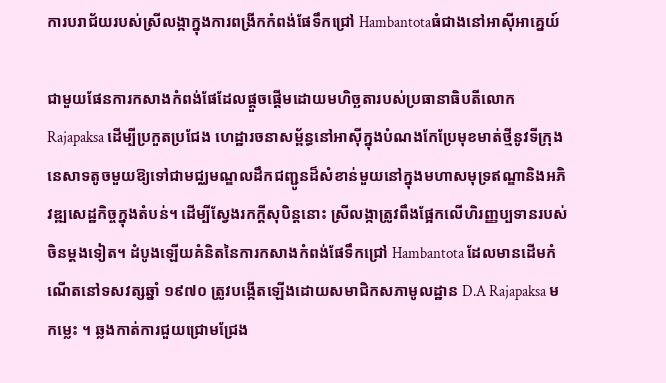ការបរាជ័យរបស់ស្រីលង្កាក្នុងការពង្រីកកំពង់ផែទឹកជ្រៅ Hambantotaធំជាងនៅអាស៊ីអាគ្នេយ៍

ជាមួយផែនការកសាងកំពង់ផែដែលផ្តួចផ្តើមដោយមហិច្ឆតារបស់ប្រធានាធិបតីលោក Rajapaksa ដើម្បីប្រកួតប្រជែង ហេដ្ឋារចនាសម្ព័ន្ធនៅអាស៊ីក្នុងបំណងកែប្រែមុខមាត់ថ្មីនូវទីក្រុងនេសាទតូចមួយឱ្យទៅជាមជ្ឈមណ្ឌលដឹកជញ្ជូនដ៏សំខាន់មួយនៅក្នុងមហាសមុទ្រឥណ្ឌានិងអភិវឌ្ឍសេដ្ឋកិច្ចក្នុងតំបន់។ ដើម្បីស្វែងរកក្តីសុបិន្តនោះ ស្រីលង្កាត្រូវពឹងផ្អែកលើហិរញ្ញប្បទានរបស់ចិនម្ដងទៀត។ ដំបូងឡើយគំនិតនៃការកសាងកំពង់ផែទឹកជ្រៅ Hambantota ដែលមានដើមកំណើតនៅទសវត្សឆ្នាំ ១៩៧០ ត្រូវបង្កើតឡើងដោយសមាជិកសភាមូលដ្ឋាន D.A Rajapaksa មកម្លេះ ។ ឆ្លងកាត់ការជួយជ្រោមជ្រែង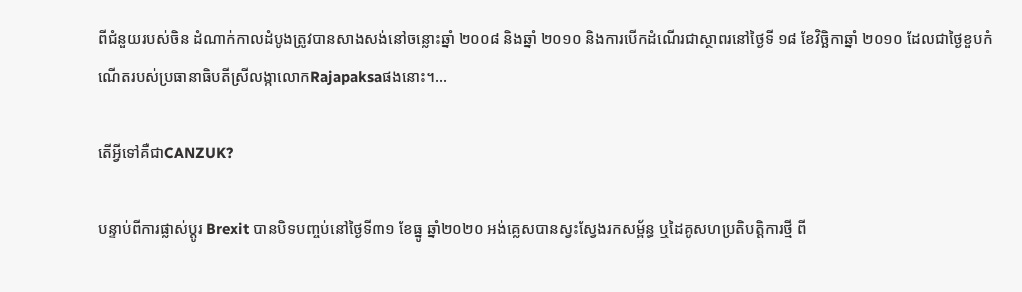ពីជំនួយរបស់ចិន ដំណាក់កាលដំបូងត្រូវបានសាងសង់នៅចន្លោះឆ្នាំ ២០០៨ និងឆ្នាំ ២០១០ និងការបើកដំណើរជាស្ថាពរនៅថ្ងៃទី ១៨ ខែវិច្ឆិកាឆ្នាំ ២០១០ ដែលជាថ្ងៃខួបកំណើតរបស់ប្រធានាធិបតីស្រីលង្កាលោកRajapaksaផងនោះ។...

តើអ្វីទៅគឺជាCANZUK?

បន្ទាប់ពីការផ្លាស់ប្តូរ Brexit បានបិទបញ្ចប់នៅថ្ងៃទី៣១ ខែធ្នូ ឆ្នាំ២០២០ អង់គ្លេសបានស្វះស្វែងរកសម្ព័ន្ធ ឬដៃគូសហប្រតិបត្តិការថ្មី ពី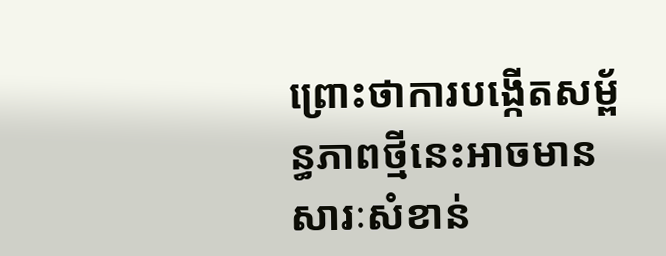ព្រោះថាការបង្កើតសម្ព័ន្ធភាពថ្មីនេះអាចមានសារៈសំខាន់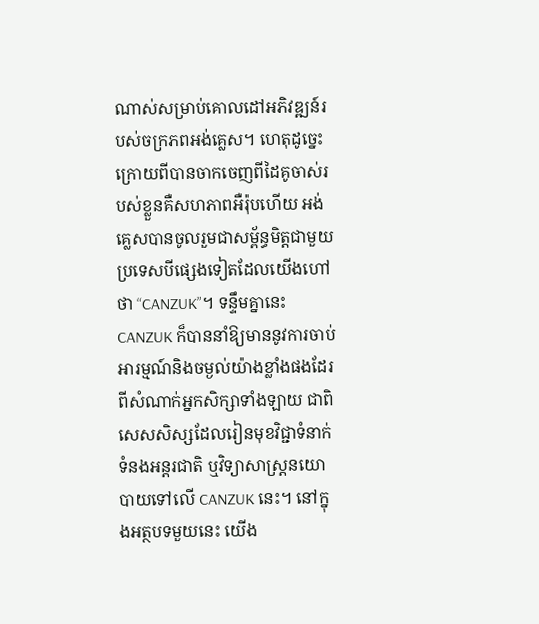ណាស់សម្រាប់គោលដៅអភិវឌ្ឍន៍របស់ចក្រភពអង់គ្លេស។ ហេតុដូច្នេះ ក្រោយពីបានចាកចេញពីដៃគូចាស់របស់ខ្លួនគឺសហភាពអឺរ៉ុបហើយ អង់គ្លេសបានចូលរួមជាសម្ព័ន្ធមិត្តជាមួយប្រទេសបីផ្សេងទៀតដែលយើងហៅថា “CANZUK”។ ទន្ទឹមគ្នានេះ CANZUK ក៏បាននាំឱ្យមាននូវការចាប់អារម្មណ៍និងចម្ងល់យ៉ាងខ្លាំងផងដែរពីសំណាក់អ្នកសិក្សាទាំងឡាយ ជាពិសេសសិស្សដែលរៀនមុខវិជ្ជាទំនាក់ទំនងអន្តរជាតិ ឬវិទ្យាសាស្ត្រនយោបាយទៅលើ CANZUK នេះ។ នៅក្នុងអត្ថបទមួយនេះ យើង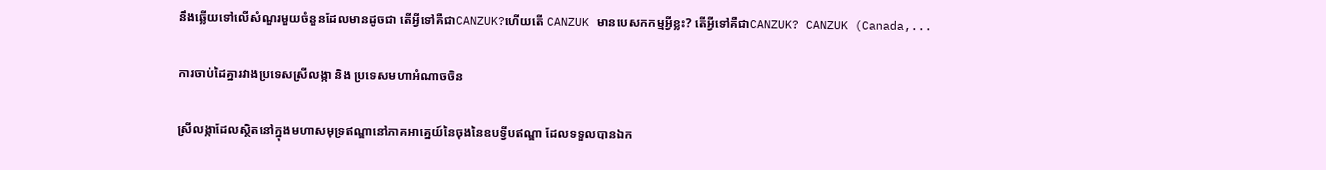នឹងឆ្លើយទៅលើសំណួរមួយចំនួនដែលមានដូចជា តើអ្វីទៅគឺជាCANZUK?ហើយតើ CANZUK មានបេសកកម្មអ្វីខ្លះ? តើអ្វីទៅគឺជាCANZUK? CANZUK (Canada,...

ការចាប់ដៃគ្នារវាងប្រទេសស្រីលង្កា និង ប្រទេសមហាអំណាចចិន

ស្រីលង្កាដែលស្ថិតនៅក្នុងមហាសមុទ្រឥណ្ឌានៅភាគអាគ្នេយ៍នៃចុងនៃឧបទ្វីបឥណ្ឌា ដែលទទួលបានឯក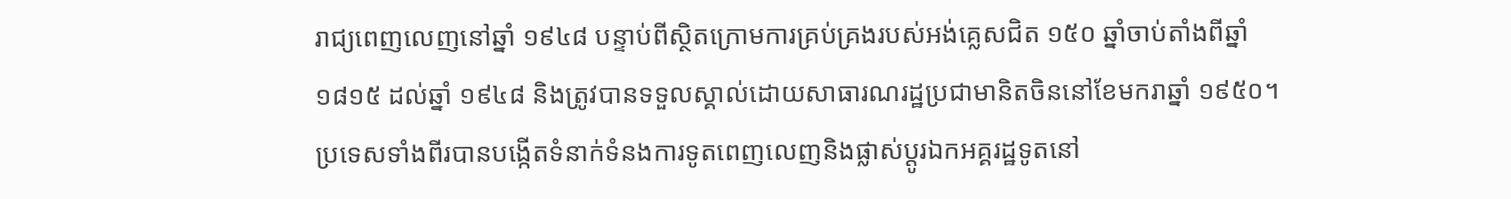រាជ្យពេញលេញនៅឆ្នាំ ១៩៤៨ បន្ទាប់ពីស្ថិតក្រោមការគ្រប់គ្រងរបស់អង់គ្លេសជិត ១៥០ ឆ្នាំចាប់តាំងពីឆ្នាំ១៨១៥ ដល់ឆ្នាំ ១៩៤៨ និងត្រូវបានទទួលស្គាល់ដោយសាធារណរដ្ឋប្រជាមានិតចិននៅខែមករាឆ្នាំ ១៩៥០។ ប្រទេសទាំងពីរបានបង្កើតទំនាក់ទំនងការទូតពេញលេញនិងផ្លាស់ប្តូរឯកអគ្គរដ្ឋទូតនៅ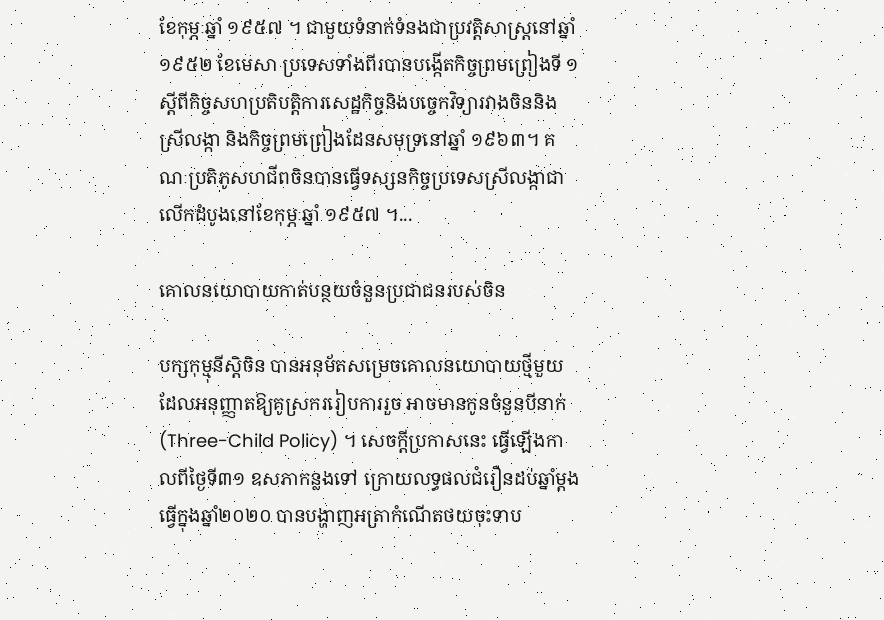ខែកុម្ភៈឆ្នាំ ១៩៥៧ ។ ជាមួយទំនាក់ទំនងជាប្រវត្តិសាស្រ្ដនៅឆ្នាំ ១៩៥២ ខែមេសា ប្រទេសទាំងពីរបានបង្កើតកិច្ចព្រមព្រៀងទី ១ ស្តីពីកិច្ចសហប្រតិបត្តិការសេដ្ឋកិច្ចនិងបច្ចេកវិទ្យារវាងចិននិងស្រីលង្កា និងកិច្ចព្រមព្រៀងដែនសមុទ្រនៅឆ្នាំ ១៩៦៣។ គណៈប្រតិភូសហជីពចិនបានធ្វើទស្សនកិច្ចប្រទេសស្រីលង្កាជាលើកដំបូងនៅខែកុម្ភៈឆ្នាំ ១៩៥៧ ។...

គោលនយោបាយកាត់បន្ថយចំនួនប្រជាជនរបស់ចិន

បក្សកុម្មុនីស្ដិចិន បានអនុម័តសម្រេចគោលនយោបាយថ្មីមួយ ដែលអនុញ្ញាតឱ្យគូស្រកររៀបការរួច អាចមានកូនចំនួនបីនាក់(Three-Child Policy) ។ សេចក្ដីប្រកាសនេះ ធ្វើឡើងកាលពីថ្ងៃទី៣១ ឧសភាកន្លងទៅ ក្រោយលទ្ធផលជំរឿនដប់ឆ្នាំម្ដង ធ្វើក្នុងឆ្នាំ២០២០ បានបង្ហាញអត្រាកំណើតថយចុះទាប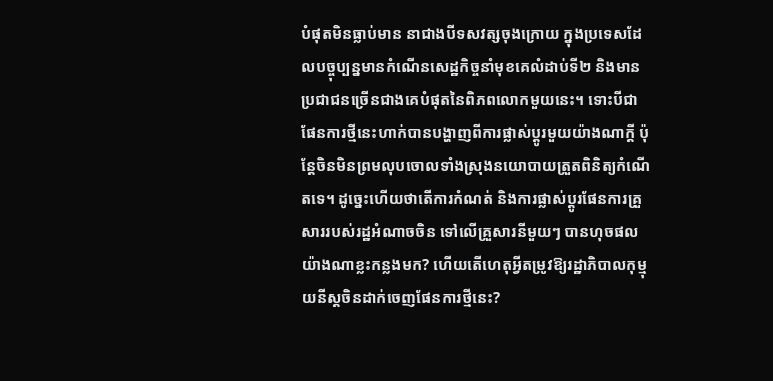បំផុតមិនធ្លាប់មាន នាជាងបីទសវត្សចុងក្រោយ ក្នុងប្រទេសដែលបច្ចុប្បន្នមានកំណើនសេដ្ឋកិច្ចនាំមុខគេលំដាប់ទី២ និងមានប្រជាជនច្រើនជាងគេបំផុតនៃពិភពលោកមួយនេះ។ ទោះបីជា ផែនការថ្មីនេះហាក់បានបង្ហាញពីការផ្លាស់ប្ដូរមួយយ៉ាងណាក្ដី ប៉ុន្ដែចិនមិនព្រមលុបចោលទាំងស្រុងនយោបាយត្រួតពិនិត្យកំណើតទេ។ ដូច្នេះហើយថាតើការកំណត់ និងការផ្លាស់ប្ដូរផែនការគ្រួសាររបស់រដ្ឋអំណាចចិន ទៅលើគ្រួសារនីមួយៗ បានហុចផលយ៉ាងណាខ្លះកន្លងមក? ហើយតើហេតុអ្វីតម្រូវឱ្យរដ្ឋាភិបាលកុម្មុយនីស្តចិនដាក់ចេញផែនការថ្មីនេះ?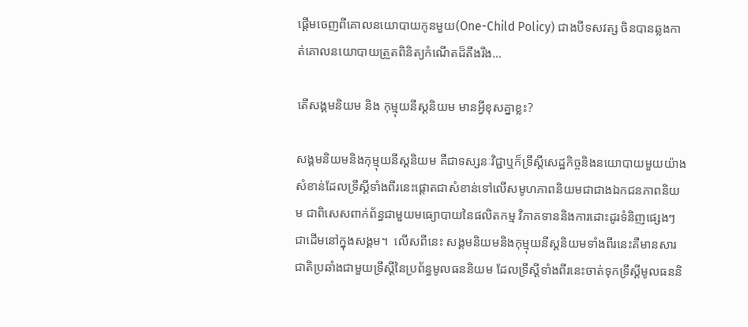ផ្ដើមចេញពីគោលនយោបាយកូនមួយ(One-Child Policy) ជាងបីទសវត្ស ចិនបានឆ្លងកាត់គោលនយោបាយត្រួតពិនិត្យកំណើតដ៏តឹងរឹង...

តើសង្គមនិយម និង កុម្មុយនីស្ដនិយម មានអ្វីខុសគ្នាខ្លះ?

សង្គមនិយមនិងកុម្មុយនីស្ដនិយម គឺជាទស្សនៈវិជ្ជាឬក៏ទ្រឹស្តីសេដ្ឋកិច្ចនិងនយោបាយមួយយ៉ាងសំខាន់ដែលទ្រឹស្តីទាំងពីរនេះផ្តោតជាសំខាន់ទៅលើសមូហភាពនិយមជាជាងឯកជនភាពនិយម ជាពិសេសពាក់ព័ន្ធជាមួយមធ្យោបាយនៃផលិតកម្ម វិភាគទាននិងការដោះដូរទំនិញផ្សេងៗជាដើមនៅក្នុងសង្គម។  លើសពីនេះ សង្គមនិយមនិងកុម្មុយនីស្ដនិយមទាំងពីរនេះគឺមានសារជាតិប្រឆាំងជាមួយទ្រឹស្តីនៃប្រព័ន្ធមូលធននិយម ដែលទ្រឹស្តីទាំងពីរនេះចាត់ទុកទ្រឹស្តីមូលធននិ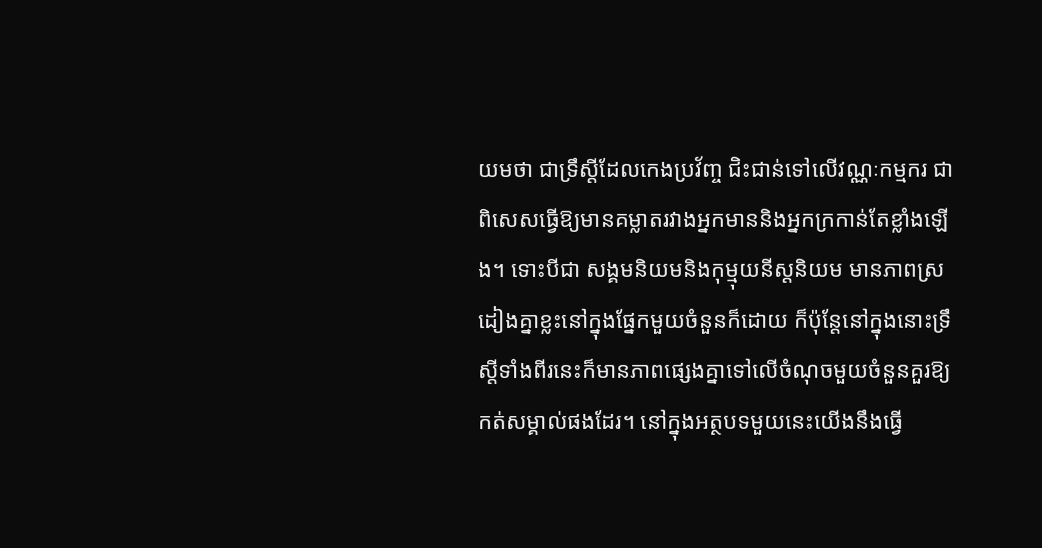យមថា ជាទ្រឹស្តីដែលកេងប្រវ័ញ្ច ជិះជាន់ទៅលើវណ្ណៈកម្មករ ជាពិសេសធ្វើឱ្យមានគម្លាតរវាងអ្នកមាននិងអ្នកក្រកាន់តែខ្លាំងឡើង។ ទោះបីជា សង្គមនិយមនិងកុម្មុយនីស្ដនិយម មានភាពស្រដៀងគ្នាខ្លះនៅក្នុងផ្នែកមួយចំនួនក៏ដោយ ក៏ប៉ុន្តែនៅក្នុងនោះទ្រឹស្តីទាំងពីរនេះក៏មានភាពផ្សេងគ្នាទៅលើចំណុចមួយចំនួនគួរឱ្យកត់សម្គាល់ផងដែរ។ នៅក្នុងអត្ថបទមួយនេះយើងនឹងធ្វើ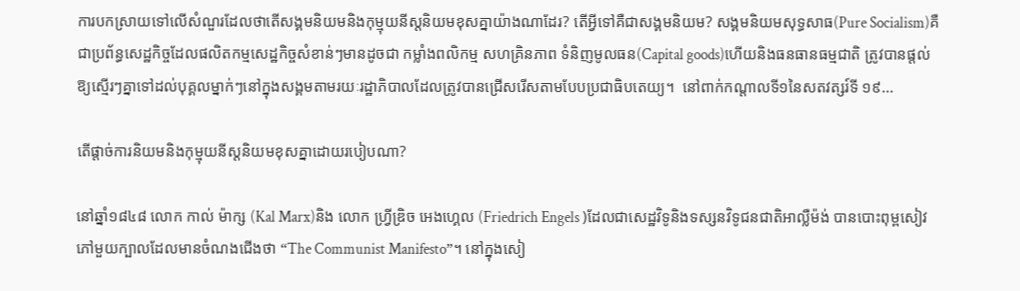ការបកស្រាយទៅលើសំណួរដែលថាតើសង្គមនិយមនិងកុម្មុយនីស្ដនិយមខុសគ្នាយ៉ាងណាដែរ? តើអ្វីទៅគឺជាសង្គមនិយម? សង្គមនិយមសុទ្ធសាធ(Pure Socialism)គឺជាប្រព័ន្ធសេដ្ឋកិច្ចដែលផលិតកម្មសេដ្ឋកិច្ចសំខាន់ៗមានដូចជា កម្លាំងពលិកម្ម សហគ្រិនភាព ទំនិញមូលធន(Capital goods)ហើយនិងធនធានធម្មជាតិ ត្រូវបានផ្តល់ឱ្យស្មើរៗគ្នាទៅដល់បុគ្គលម្នាក់ៗនៅក្នុងសង្គមតាមរយៈរដ្ឋាភិបាលដែលត្រូវបានជ្រើសរើសតាមបែបប្រជាធិបតេយ្យ។  នៅពាក់កណ្តាលទី១នៃសតវត្សរ៍ទី ១៩...

តើផ្តាច់ការនិយមនិងកុម្មុយនីស្ដនិយមខុសគ្នាដោយរបៀបណា?

នៅឆ្នាំ១៨៤៨ លោក កាល់ ម៉ាក្ស (Kal Marx)និង លោក ហ្វ្រីឌ្រិច អេងហ្គេល (Friedrich Engels )ដែលជាសេដ្ឋវិទូនិងទស្សនវិទូជនជាតិអាល្លឺម៉ង់ បានបោះពុម្ពសៀវភៅមួយក្បាលដែលមានចំណងជើងថា “The Communist Manifesto”។ នៅក្នុងសៀ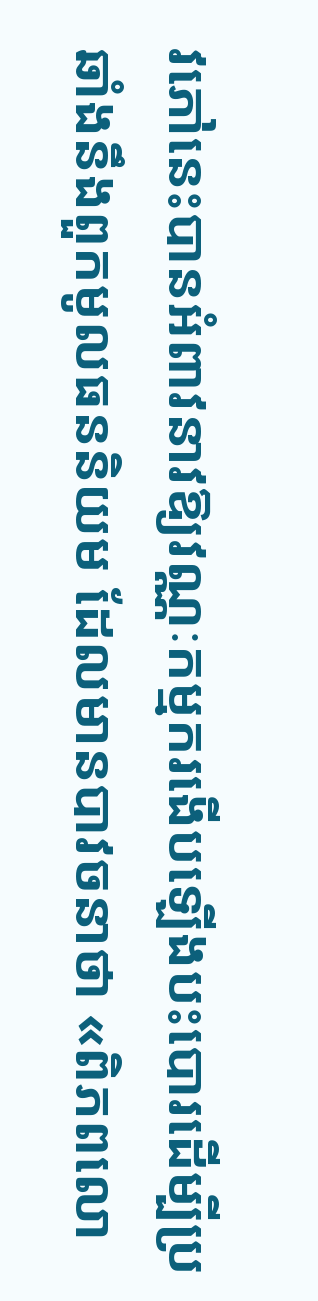វភៅនេះបានអំពាវនាវឱ្យវណ្ណៈកម្មករងើបឡើងបះបោរដើម្បីប្រឆាំងនឹងពួកមូលធននិយម ដែលមានបាវចនាថា «ពិភពលោ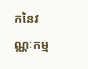កនៃវណ្ណៈកម្ម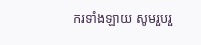ករទាំងឡាយ សូមរួបរួ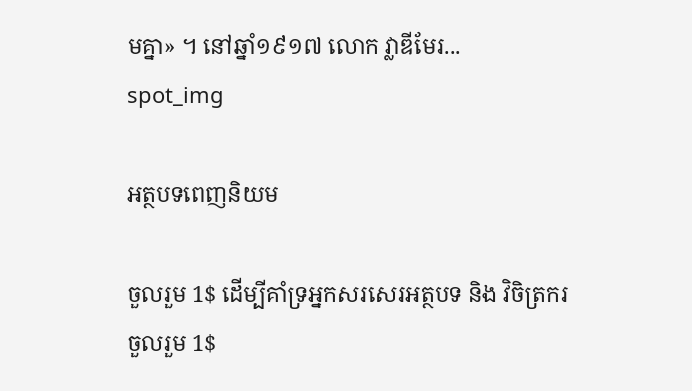មគ្នា» ។ នៅឆ្នាំ១៩១៧ លោក វ្លាឌីមែរ...
spot_img

អត្ថបទពេញនិយម

ចួលរួម 1$ ដើម្បីគាំទ្រអ្នកសរសេរអត្ថបទ និង វិចិត្រករ
ចួលរួម 1$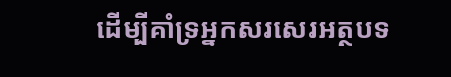ដើម្បីគាំទ្រអ្នកសរសេរអត្ថបទ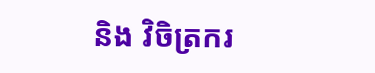និង វិចិត្រករ